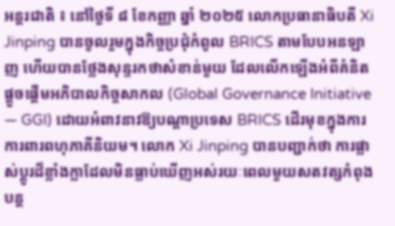អន្តរជាតិ ៖ នៅថ្ងៃទី ៨ ខែកញ្ញា ឆ្នាំ ២០២៥ លោកប្រធានាធិបតី Xi Jinping បានចូលរួមក្នុងកិច្ចប្រជុំកំពូល BRICS តាមបែបអនឡាញ ហើយបានថ្លែងសុន្ទរកថាសំខាន់មួយ ដែលលើកឡើងអំពីគំនិតផ្តួចផ្តើមអភិបាលកិច្ចសាកល (Global Governance Initiative — GGI) ដោយអំពាវនាវឱ្យបណ្តាប្រទេស BRICS ដើរមុខក្នុងការការពារពហុភាគីនិយម។ លោក Xi Jinping បានបញ្ជាក់ថា ការផ្លាស់ប្តូរដ៏ខ្លាំងក្លាដែលមិនធ្លាប់ឃើញអស់រយៈពេលមួយសតវត្សកំពុងបន្ត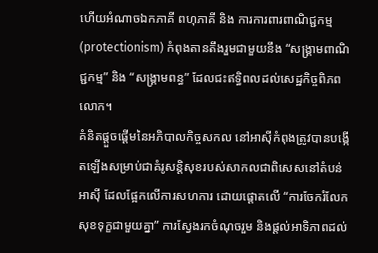ហើយអំណាចឯកភាគី ពហុភាគី និង ការការពារពាណិជ្ជកម្ម (protectionism) កំពុងតានតឹងរួមជាមួយនឹង “សង្រ្គាមពាណិជ្ជកម្ម” និង “សង្រ្គាមពន្ធ” ដែលជះឥទ្ធិពលដល់សេដ្ឋកិច្ចពិភពលោក។
គំនិតផ្តួចផ្តើមនៃអភិបាលកិច្ចសកល នៅអាស៊ីកំពុងត្រូវបានបង្កើតឡើងសម្រាប់ជាគំរូសន្តិសុខរបស់សាកលជាពិសេសនៅតំបន់អាស៊ី ដែលផ្អែកលើការសហការ ដោយផ្តោតលើ “ការចែករំលែកសុខទុក្ខជាមួយគ្នា” ការស្វែងរកចំណុចរួម និងផ្តល់អាទិភាពដល់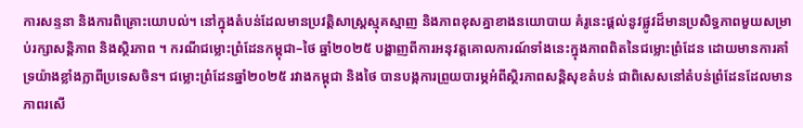ការសន្ទនា និងការពិគ្រោះយោបល់។ នៅក្នុងតំបន់ដែលមានប្រវត្តិសាស្ត្រស្មុគស្មាញ និងភាពខុសគ្នាខាងនយោបាយ គំរូនេះផ្តល់នូវផ្លូវដ៏មានប្រសិទ្ធភាពមួយសម្រាប់រក្សាសន្តិភាព និងស្ថិរភាព ។ ករណីជម្លោះព្រំដែនកម្ពុជា–ថៃ ឆ្នាំ២០២៥ បង្ហាញពីការអនុវត្តគោលការណ៍ទាំងនេះក្នុងភាពពិតនៃជម្លោះព្រំដែន ដោយមានការគាំទ្រយ៉ាងខ្លាំងក្លាពីប្រទេសចិន។ ជម្លោះព្រំដែនឆ្នាំ២០២៥ រវាងកម្ពុជា និងថៃ បានបង្កការព្រួយបារម្ភអំពីស្ថិរភាពសន្តិសុខតំបន់ ជាពិសេសនៅតំបន់ព្រំដែនដែលមានភាពរសើ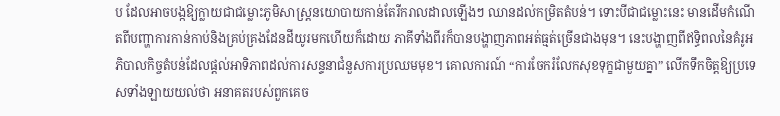ប ដែលអាចបង្កឱ្យក្លាយជាជម្លោះភូមិសាស្រ្តនយោបាយកាន់តែរីករាលដាលឡើងៗ ឈានដល់កម្រិតតំបន់។ ទោះបីជាជម្លោះនេះ មានដើមកំណើតពីបញ្ហាការកាន់កាប់និងគ្រប់គ្រងដែនដីយូរមកហើយក៏ដោយ ភាគីទាំងពីរក៏បានបង្ហាញភាពអត់ធ្មត់ច្រើនជាងមុន។ នេះបង្ហាញពីឥទ្ធិពលនៃគំរូអភិបាលកិច្ចតំបន់ដែលផ្តល់អាទិភាពដល់ការសន្ទនាជំនួសការប្រឈមមុខ។ គោលការណ៍ “ការចែករំលែកសុខទុក្ខជាមួយគ្នា” លើកទឹកចិត្តឱ្យប្រទេសទាំងឡាយយល់ថា អនាគតរបស់ពួកគេច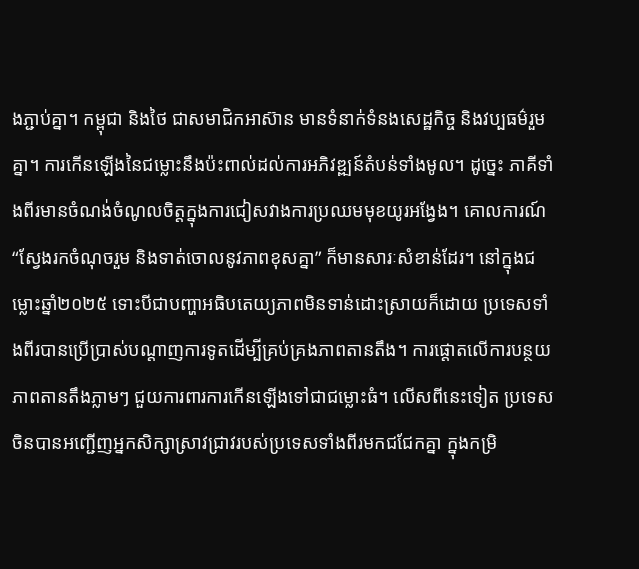ងភ្ជាប់គ្នា។ កម្ពុជា និងថៃ ជាសមាជិកអាស៊ាន មានទំនាក់ទំនងសេដ្ឋកិច្ច និងវប្បធម៌រួមគ្នា។ ការកើនឡើងនៃជម្លោះនឹងប៉ះពាល់ដល់ការអភិវឌ្ឍន៍តំបន់ទាំងមូល។ ដូច្នេះ ភាគីទាំងពីរមានចំណង់ចំណូលចិត្តក្នុងការជៀសវាងការប្រឈមមុខយូរអង្វែង។ គោលការណ៍ “ស្វែងរកចំណុចរួម និងទាត់ចោលនូវភាពខុសគ្នា” ក៏មានសារៈសំខាន់ដែរ។ នៅក្នុងជម្លោះឆ្នាំ២០២៥ ទោះបីជាបញ្ហាអធិបតេយ្យភាពមិនទាន់ដោះស្រាយក៏ដោយ ប្រទេសទាំងពីរបានប្រើប្រាស់បណ្តាញការទូតដើម្បីគ្រប់គ្រងភាពតានតឹង។ ការផ្តោតលើការបន្ថយភាពតានតឹងភ្លាមៗ ជួយការពារការកើនឡើងទៅជាជម្លោះធំ។ លើសពីនេះទៀត ប្រទេសចិនបានអញ្ជើញអ្នកសិក្សាស្រាវជ្រាវរបស់ប្រទេសទាំងពីរមកជជែកគ្នា ក្នុងកម្រិ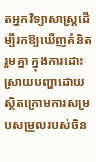តអ្នកវិទ្យាសាស្រ្តដើម្បីរកឱ្យឃើញគំនិតរួមគ្នា ក្នុងការដោះស្រាយបញ្ហាដោយស្ថិតក្រោមការសម្របសម្រួលរបស់ចិន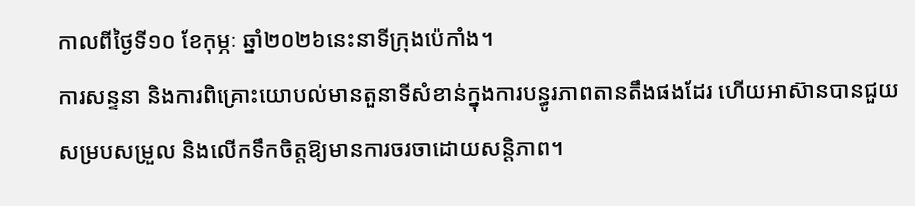កាលពីថ្ងៃទី១០ ខែកុម្ភៈ ឆ្នាំ២០២៦នេះនាទីក្រុងប៉េកាំង។
ការសន្ទនា និងការពិគ្រោះយោបល់មានតួនាទីសំខាន់ក្នុងការបន្ធូរភាពតានតឹងផងដែរ ហើយអាស៊ានបានជួយសម្របសម្រួល និងលើកទឹកចិត្តឱ្យមានការចរចាដោយសន្តិភាព។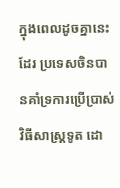ក្នុងពេលដូចគ្នានេះដែរ ប្រទេសចិនបានគាំទ្រការប្រើប្រាស់វិធីសាស្ត្រទូត ដោ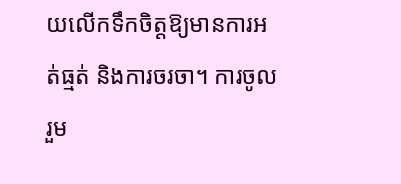យលើកទឹកចិត្តឱ្យមានការអត់ធ្មត់ និងការចរចា។ ការចូលរួម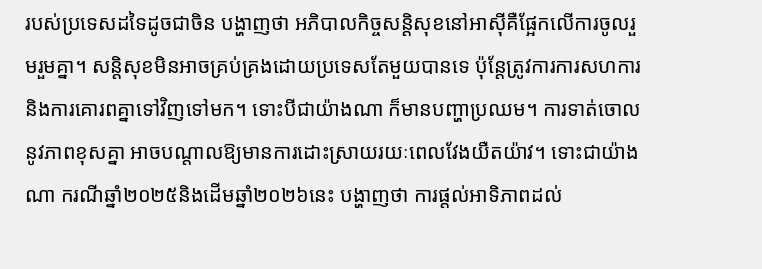របស់ប្រទេសដទៃដូចជាចិន បង្ហាញថា អភិបាលកិច្ចសន្តិសុខនៅអាស៊ីគឺផ្អែកលើការចូលរួមរួមគ្នា។ សន្តិសុខមិនអាចគ្រប់គ្រងដោយប្រទេសតែមួយបានទេ ប៉ុន្តែត្រូវការការសហការនិងការគោរពគ្នាទៅវិញទៅមក។ ទោះបីជាយ៉ាងណា ក៏មានបញ្ហាប្រឈម។ ការទាត់ចោលនូវភាពខុសគ្នា អាចបណ្តាលឱ្យមានការដោះស្រាយរយៈពេលវែងយឺតយ៉ាវ។ ទោះជាយ៉ាងណា ករណីឆ្នាំ២០២៥និងដើមឆ្នាំ២០២៦នេះ បង្ហាញថា ការផ្តល់អាទិភាពដល់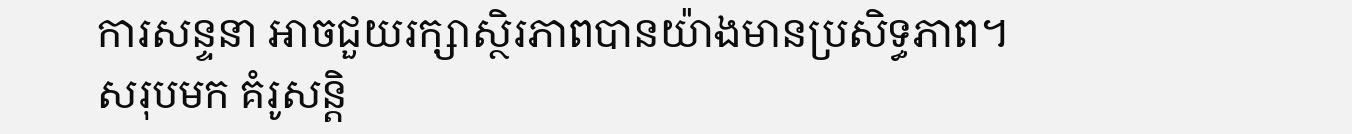ការសន្ទនា អាចជួយរក្សាស្ថិរភាពបានយ៉ាងមានប្រសិទ្ធភាព។
សរុបមក គំរូសន្តិ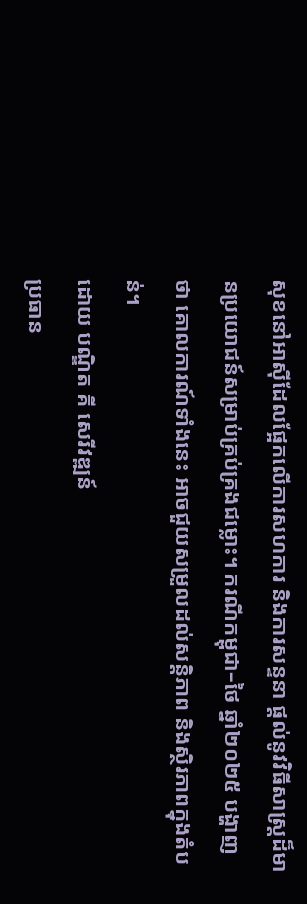សុខនៅអាស៊ីដែលផ្អែកលើការសហការ និងការសន្ទនា ផ្តល់នូវវិធីសាស្ត្រដ៏មានប្រយោជន៍សម្រាប់គ្រប់គ្រងជម្លោះ។ ករណីកម្ពុជា–ថៃ ឆ្នាំ២០២៥ បង្ហាញថា គោលការណ៍ទាំងនេះ អាចជួយសម្រួលដល់សន្តិភាព និងស្ថិរភាពក្នុងតំបន់។
ដោយ បណ្ឌិត គី សេរីវឌ្ឍន៍
ប្រធាន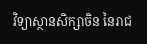វិទ្យាស្ថានសិក្សាចិន នៃរាជ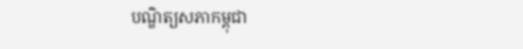បណ្ឌិត្យសភាកម្ពុជា